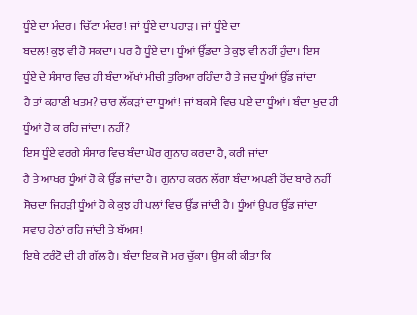ਧੂੰਏ ਦਾ ਮੰਦਰ। ਚਿੱਟਾ ਮੰਦਰ! ਜਾਂ ਧੂੰਏ ਦਾ ਪਹਾੜ। ਜਾਂ ਧੂੰਏ ਦਾ
ਬਦਲ! ਕੁਝ ਵੀ ਹੋ ਸਕਦਾ। ਪਰ ਹੈ ਧੂੰਏ ਦਾ। ਧੂੰਆਂ ਉੱਡਦਾ ਤੇ ਕੁਝ ਵੀ ਨਹੀਂ ਹੁੰਦਾ। ਇਸ
ਧੂੰਏ ਦੇ ਸੰਸਾਰ ਵਿਚ ਹੀ ਬੰਦਾ ਅੱਖਾਂ ਮੀਚੀ ਤੁਰਿਆ ਰਹਿੰਦਾ ਹੈ ਤੇ ਜਦ ਧੂੰਆਂ ਉੱਡ ਜਾਂਦਾ
ਹੈ ਤਾਂ ਕਹਾਣੀ ਖਤਮ? ਚਾਰ ਲੱਕੜਾਂ ਦਾ ਧੂਆਂ! ਜਾਂ ਬਕਸੇ ਵਿਚ ਪਏ ਦਾ ਧੂੰਆਂ। ਬੰਦਾ ਖੁਦ ਹੀ
ਧੂੰਆਂ ਹੋ ਕ ਰਹਿ ਜਾਂਦਾ। ਨਹੀਂ?
ਇਸ ਧੂੰਏ ਵਰਗੇ ਸੰਸਾਰ ਵਿਚ ਬੰਦਾ ਘੋਰ ਗੁਨਾਹ ਕਰਦਾ ਹੈ, ਕਰੀ ਜਾਂਦਾ
ਹੈ ਤੇ ਆਖਰ ਧੂੰਆਂ ਹੋ ਕੇ ਉੱਡ ਜਾਂਦਾ ਹੈ। ਗੁਨਾਹ ਕਰਨ ਲੱਗਾ ਬੰਦਾ ਅਪਣੀ ਹੋਂਦ ਬਾਰੇ ਨਹੀਂ
ਸੋਚਦਾ ਜਿਹੜੀ ਧੂੰਆਂ ਹੋ ਕੇ ਕੁਝ ਹੀ ਪਲਾਂ ਵਿਚ ਉੱਡ ਜਾਂਦੀ ਹੈ। ਧੂੰਆਂ ਉਪਰ ਉੱਡ ਜਾਂਦਾ
ਸਵਾਹ ਹੇਠਾਂ ਰਹਿ ਜਾਂਦੀ ਤੇ ਬੱਅਸ!
ਇਥੇ ਟਰੰਟੋ ਦੀ ਹੀ ਗੱਲ ਹੈ। ਬੰਦਾ ਇਕ ਜੋ ਮਰ ਚੁੱਕਾ। ਉਸ ਕੀ ਕੀਤਾ ਕਿ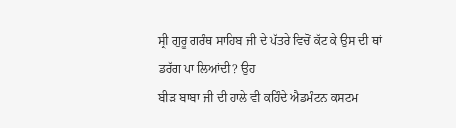ਸ੍ਰੀ ਗੁਰੂ ਗਰੰਥ ਸਾਹਿਬ ਜੀ ਦੇ ਪੱਤਰੇ ਵਿਚੋਂ ਕੱਟ ਕੇ ਉਸ ਦੀ ਥਾਂ ਡਰੱਗ ਪਾ ਲਿਆਂਦੀ? ਉਹ
ਬੀੜ ਬਾਬਾ ਜੀ ਦੀ ਹਾਲੇ ਵੀ ਕਹਿੰਦੇ ਐਡਮੰਟਨ ਕਸਟਮ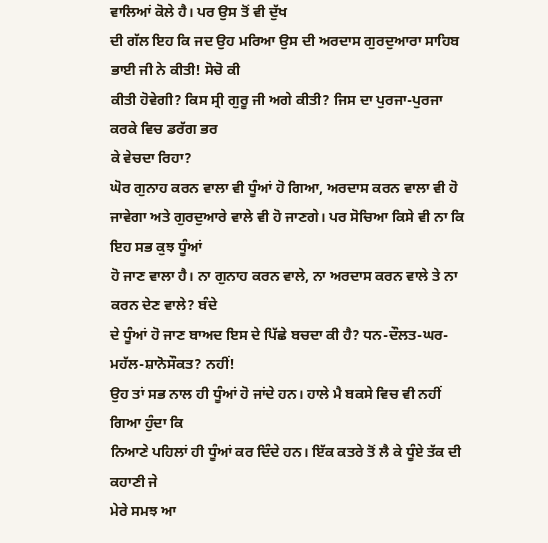ਵਾਲਿਆਂ ਕੋਲੇ ਹੈ। ਪਰ ਉਸ ਤੋਂ ਵੀ ਦੁੱਖ
ਦੀ ਗੱਲ ਇਹ ਕਿ ਜਦ ਉਹ ਮਰਿਆ ਉਸ ਦੀ ਅਰਦਾਸ ਗੁਰਦੁਆਰਾ ਸਾਹਿਬ ਭਾਈ ਜੀ ਨੇ ਕੀਤੀ! ਸੋਚੋ ਕੀ
ਕੀਤੀ ਹੋਵੇਗੀ? ਕਿਸ ਸ੍ਰੀ ਗੁਰੂ ਜੀ ਅਗੇ ਕੀਤੀ? ਜਿਸ ਦਾ ਪੁਰਜਾ-ਪੁਰਜਾ ਕਰਕੇ ਵਿਚ ਡਰੱਗ ਭਰ
ਕੇ ਵੇਚਦਾ ਰਿਹਾ?
ਘੋਰ ਗੁਨਾਹ ਕਰਨ ਵਾਲਾ ਵੀ ਧੂੰਆਂ ਹੋ ਗਿਆ, ਅਰਦਾਸ ਕਰਨ ਵਾਲਾ ਵੀ ਹੋ
ਜਾਵੇਗਾ ਅਤੇ ਗੁਰਦੁਆਰੇ ਵਾਲੇ ਵੀ ਹੋ ਜਾਣਗੇ। ਪਰ ਸੋਚਿਆ ਕਿਸੇ ਵੀ ਨਾ ਕਿ ਇਹ ਸਭ ਕੁਝ ਧੂੰਆਂ
ਹੋ ਜਾਣ ਵਾਲਾ ਹੈ। ਨਾ ਗੁਨਾਹ ਕਰਨ ਵਾਲੇ, ਨਾ ਅਰਦਾਸ ਕਰਨ ਵਾਲੇ ਤੇ ਨਾ ਕਰਨ ਦੇਣ ਵਾਲੇ? ਬੰਦੇ
ਦੇ ਧੂੰਆਂ ਹੋ ਜਾਣ ਬਾਅਦ ਇਸ ਦੇ ਪਿੱਛੇ ਬਚਦਾ ਕੀ ਹੈ? ਧਨ-ਦੌਲਤ-ਘਰ-ਮਹੱਲ-ਸ਼ਾਨੋਸੌਕਤ? ਨਹੀਂ!
ਉਹ ਤਾਂ ਸਭ ਨਾਲ ਹੀ ਧੂੰਆਂ ਹੋ ਜਾਂਦੇ ਹਨ। ਹਾਲੇ ਮੈ ਬਕਸੇ ਵਿਚ ਵੀ ਨਹੀਂ ਗਿਆ ਹੁੰਦਾ ਕਿ
ਨਿਆਣੇ ਪਹਿਲਾਂ ਹੀ ਧੂੰਆਂ ਕਰ ਦਿੰਦੇ ਹਨ। ਇੱਕ ਕਤਰੇ ਤੋਂ ਲੈ ਕੇ ਧੂੰਏ ਤੱਕ ਦੀ ਕਹਾਣੀ ਜੇ
ਮੇਰੇ ਸਮਝ ਆ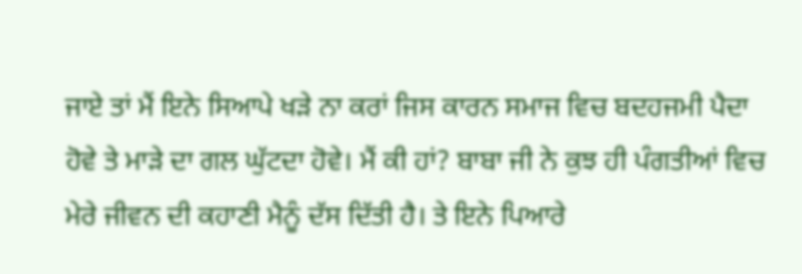ਜਾਏ ਤਾਂ ਮੈਂ ਇਨੇ ਸਿਆਪੇ ਖੜੇ ਨਾ ਕਰਾਂ ਜਿਸ ਕਾਰਨ ਸਮਾਜ ਵਿਚ ਬਦਹਜਮੀ ਪੈਦਾ
ਹੋਵੇ ਤੇ ਮਾੜੇ ਦਾ ਗਲ ਘੁੱਟਦਾ ਹੋਵੇ। ਮੈਂ ਕੀ ਹਾਂ? ਬਾਬਾ ਜੀ ਨੇ ਕੁਝ ਹੀ ਪੰਗਤੀਆਂ ਵਿਚ
ਮੇਰੇ ਜੀਵਨ ਦੀ ਕਹਾਣੀ ਮੈਨੂੰ ਦੱਸ ਦਿੱਤੀ ਹੈ। ਤੇ ਇਨੇ ਪਿਆਰੇ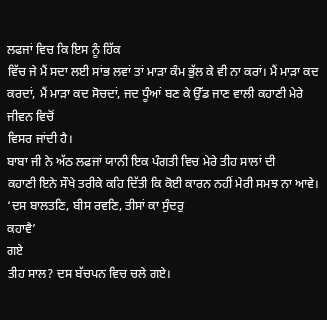ਲਫਜਾਂ ਵਿਚ ਕਿ ਇਸ ਨੂੰ ਹਿੱਕ
ਵਿੱਚ ਜੇ ਮੈਂ ਸਦਾ ਲਈ ਸਾਂਭ ਲਵਾਂ ਤਾਂ ਮਾੜਾ ਕੰਮ ਭੁੱਲ ਕੇ ਵੀ ਨਾ ਕਰਾਂ। ਮੈਂ ਮਾੜਾ ਕਦ
ਕਰਦਾਂ, ਮੈਂ ਮਾੜਾ ਕਦ ਸੋਚਦਾਂ, ਜਦ ਧੂੰਆਂ ਬਣ ਕੇ ਉੱਡ ਜਾਣ ਵਾਲੀ ਕਹਾਣੀ ਮੇਰੇ ਜੀਵਨ ਵਿਚੋਂ
ਵਿਸਰ ਜਾਂਦੀ ਹੈ।
ਬਾਬਾ ਜੀ ਨੇ ਅੱਠ ਲਫਜਾਂ ਯਾਨੀ ਇਕ ਪੰਗਤੀ ਵਿਚ ਮੇਰੇ ਤੀਹ ਸਾਲਾਂ ਦੀ
ਕਹਾਣੀ ਇਨੇ ਸੌਖੇ ਤਰੀਕੇ ਕਹਿ ਦਿੱਤੀ ਕਿ ਕੋਈ ਕਾਰਨ ਨਹੀਂ ਮੇਰੀ ਸਮਝ ਨਾ ਆਵੇ।
‘ਦਸ ਬਾਲਤਣਿ, ਬੀਸ ਰਵਣਿ, ਤੀਸਾਂ ਕਾ ਸੁੰਦਰੁ
ਕਹਾਵੈ’
ਗਏ
ਤੀਹ ਸਾਲ? ਦਸ ਬੱਚਪਨ ਵਿਚ ਚਲੇ ਗਏ।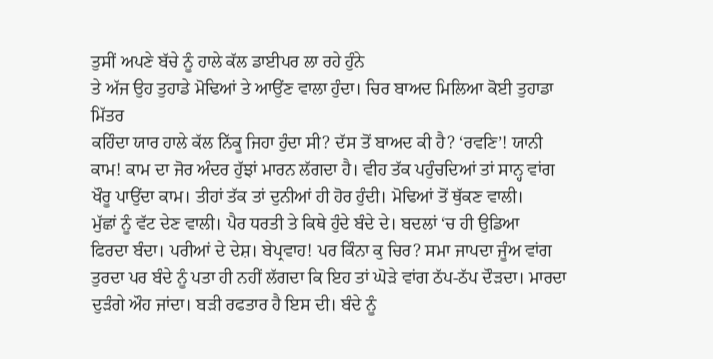ਤੁਸੀਂ ਅਪਣੇ ਬੱਚੇ ਨੂੰ ਹਾਲੇ ਕੱਲ ਡਾਈਪਰ ਲਾ ਰਹੇ ਹੁੰਨੇ
ਤੇ ਅੱਜ ਉਹ ਤੁਹਾਡੇ ਮੋਢਿਆਂ ਤੇ ਆਉਂਣ ਵਾਲਾ ਹੁੰਦਾ। ਚਿਰ ਬਾਅਦ ਮਿਲਿਆ ਕੋਈ ਤੁਹਾਡਾ ਮਿੱਤਰ
ਕਹਿੰਦਾ ਯਾਰ ਹਾਲੇ ਕੱਲ ਨਿੱਕੂ ਜਿਹਾ ਹੁੰਦਾ ਸੀ? ਦੱਸ ਤੋਂ ਬਾਅਦ ਕੀ ਹੈ? ‘ਰਵਣਿ’! ਯਾਨੀ
ਕਾਮ! ਕਾਮ ਦਾ ਜੋਰ ਅੰਦਰ ਹੁੱਝਾਂ ਮਾਰਨ ਲੱਗਦਾ ਹੈ। ਵੀਹ ਤੱਕ ਪਹੁੰਚਦਿਆਂ ਤਾਂ ਸਾਨ੍ਹ ਵਾਂਗ
ਖੌਰੂ ਪਾਉਂਦਾ ਕਾਮ। ਤੀਹਾਂ ਤੱਕ ਤਾਂ ਦੁਨੀਆਂ ਹੀ ਹੋਰ ਹੁੰਦੀ। ਮੋਢਿਆਂ ਤੋਂ ਥੁੱਕਣ ਵਾਲੀ।
ਮੁੱਛਾਂ ਨੂੰ ਵੱਟ ਦੇਣ ਵਾਲੀ। ਪੈਰ ਧਰਤੀ ਤੇ ਕਿਥੇ ਹੁੰਦੇ ਬੰਦੇ ਦੇ। ਬਦਲਾਂ ‘ਚ ਹੀ ਉਡਿਆ
ਫਿਰਦਾ ਬੰਦਾ। ਪਰੀਆਂ ਦੇ ਦੇਸ਼। ਬੇਪ੍ਰਵਾਹ! ਪਰ ਕਿੰਨਾ ਕੁ ਚਿਰ? ਸਮਾ ਜਾਪਦਾ ਜੂੰਅ ਵਾਂਗ
ਤੁਰਦਾ ਪਰ ਬੰਦੇ ਨੂੰ ਪਤਾ ਹੀ ਨਹੀਂ ਲੱਗਦਾ ਕਿ ਇਹ ਤਾਂ ਘੋੜੇ ਵਾਂਗ ਠੱਪ-ਠੱਪ ਦੌੜਦਾ। ਮਾਰਦਾ
ਦੁੜੰਗੇ ਔਹ ਜਾਂਦਾ। ਬੜੀ ਰਫਤਾਰ ਹੈ ਇਸ ਦੀ। ਬੰਦੇ ਨੂੰ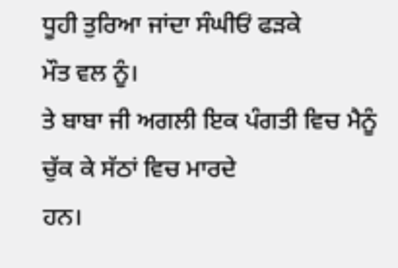ਧੂਹੀ ਤੁਰਿਆ ਜਾਂਦਾ ਸੰਘੀਓਂ ਫੜਕੇ
ਮੌਤ ਵਲ ਨੂੰ।
ਤੇ ਬਾਬਾ ਜੀ ਅਗਲੀ ਇਕ ਪੰਗਤੀ ਵਿਚ ਮੈਨੂੰ ਚੁੱਕ ਕੇ ਸੱਠਾਂ ਵਿਚ ਮਾਰਦੇ
ਹਨ।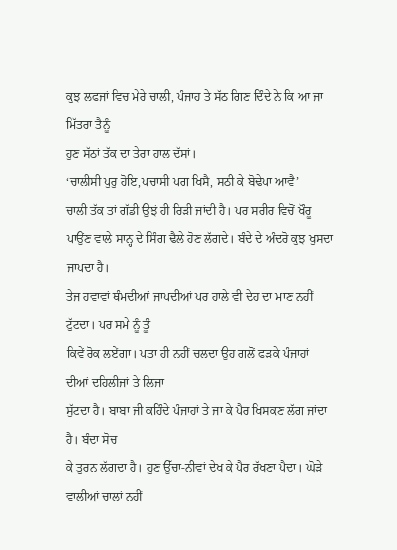ਕੁਝ ਲਫਜਾਂ ਵਿਚ ਮੇਰੇ ਚਾਲੀ, ਪੰਜਾਹ ਤੇ ਸੱਠ ਗਿਣ ਦਿੰਦੇ ਨੇ ਕਿ ਆ ਜਾ ਮਿੱਤਰਾ ਤੈਨੂੰ
ਹੁਣ ਸੱਠਾਂ ਤੱਕ ਦਾ ਤੇਰਾ ਹਾਲ ਦੱਸਾਂ।
‘ਚਾਲੀਸੀ ਪੁਰੁ ਹੋਇ,ਪਚਾਸੀ ਪਗ ਖਿਸੈ, ਸਠੀ ਕੇ ਬੋਢੇਪਾ ਆਵੈ’
ਚਾਲੀ ਤੱਕ ਤਾਂ ਗੱਡੀ ਉਝਂ ਹੀ ਰਿੜੀ ਜਾਂਦੀ ਹੈ। ਪਰ ਸਰੀਰ ਵਿਚੋਂ ਖੌਰੂ
ਪਾਉਂਣ ਵਾਲੇ ਸਾਨ੍ਹ ਦੇ ਸਿੰਗ ਢੈਲੇ ਹੋਣ ਲੱਗਦੇ। ਬੰਦੇ ਦੇ ਅੰਦਰੋ ਕੁਝ ਖੁਸਦਾ ਜਾਪਦਾ ਹੈ।
ਤੇਜ ਹਵਾਵਾਂ ਥੰਮਦੀਆਂ ਜਾਪਦੀਆਂ ਪਰ ਹਾਲੇ ਵੀ ਦੇਹ ਦਾ ਮਾਣ ਨਹੀਂ ਟੁੱਟਦਾ। ਪਰ ਸਮੇ ਨੂੰ ਤੂੰ
ਕਿਵੇਂ ਰੋਕ ਲਏਂਗਾ। ਪਤਾ ਹੀ ਨਹੀਂ ਚਲਦਾ ਉਹ ਗਲੋਂ ਫੜਕੇ ਪੰਜਾਹਾਂ ਦੀਆਂ ਦਹਿਲੀਜਾਂ ਤੇ ਲਿਜਾ
ਸੁੱਟਦਾ ਹੈ। ਬਾਬਾ ਜੀ ਕਹਿੰਦੇ ਪੰਜਾਹਾਂ ਤੇ ਜਾ ਕੇ ਪੈਰ ਖਿਸਕਣ ਲੱਗ ਜਾਂਦਾ ਹੈ। ਬੰਦਾ ਸੋਚ
ਕੇ ਤੁਰਨ ਲੱਗਦਾ ਹੈ। ਹੁਣ ਉੱਚਾ-ਨੀਵਾਂ ਦੇਖ ਕੇ ਪੈਰ ਰੱਖਣਾ ਪੈਦਾ। ਘੋੜੇ ਵਾਲੀਆਂ ਚਾਲਾਂ ਨਹੀਂ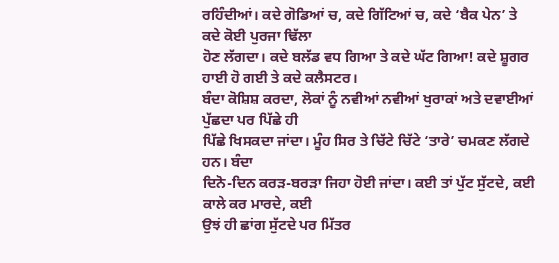ਰਹਿੰਦੀਆਂ। ਕਦੇ ਗੋਡਿਆਂ ਚ, ਕਦੇ ਗਿੱਟਿਆਂ ਚ, ਕਦੇ ‘ਬੈਕ ਪੇਨ’ ਤੇ ਕਦੇ ਕੋਈ ਪੁਰਜਾ ਢਿੱਲਾ
ਹੋਣ ਲੱਗਦਾ। ਕਦੇ ਬਲੱਡ ਵਧ ਗਿਆ ਤੇ ਕਦੇ ਘੱਟ ਗਿਆ! ਕਦੇ ਸ਼ੂਗਰ ਹਾਈ ਹੋ ਗਈ ਤੇ ਕਦੇ ਕਲੈਸਟਰ।
ਬੰਦਾ ਕੋਸ਼ਿਸ਼ ਕਰਦਾ, ਲੋਕਾਂ ਨੂੰ ਨਵੀਆਂ ਨਵੀਆਂ ਖੁਰਾਕਾਂ ਅਤੇ ਦਵਾਈਆਂ ਪੁੱਛਦਾ ਪਰ ਪਿੱਛੇ ਹੀ
ਪਿੱਛੇ ਖਿਸਕਦਾ ਜਾਂਦਾ। ਮੂੰਹ ਸਿਰ ਤੇ ਚਿੱਟੇ ਚਿੱਟੇ ‘ਤਾਰੇ’ ਚਮਕਣ ਲੱਗਦੇ ਹਨ। ਬੰਦਾ
ਦਿਨੋ-ਦਿਨ ਕਰੜ-ਬਰੜਾ ਜਿਹਾ ਹੋਈ ਜਾਂਦਾ। ਕਈ ਤਾਂ ਪੁੱਟ ਸੁੱਟਦੇ, ਕਈ ਕਾਲੇ ਕਰ ਮਾਰਦੇ, ਕਈ
ਉਝਂ ਹੀ ਛਾਂਗ ਸੁੱਟਦੇ ਪਰ ਮਿੱਤਰ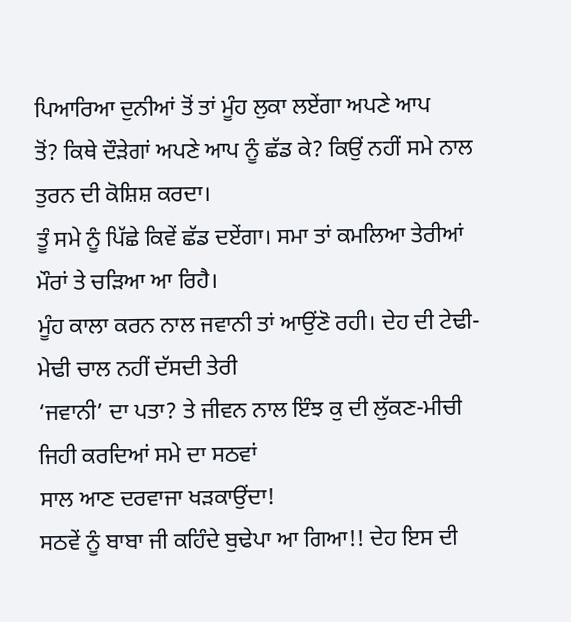ਪਿਆਰਿਆ ਦੁਨੀਆਂ ਤੋਂ ਤਾਂ ਮੂੰਹ ਲੁਕਾ ਲਏਂਗਾ ਅਪਣੇ ਆਪ
ਤੋਂ? ਕਿਥੇ ਦੌੜੇਗਾਂ ਅਪਣੇ ਆਪ ਨੂੰ ਛੱਡ ਕੇ? ਕਿਉਂ ਨਹੀਂ ਸਮੇ ਨਾਲ ਤੁਰਨ ਦੀ ਕੋਸ਼ਿਸ਼ ਕਰਦਾ।
ਤੂੰ ਸਮੇ ਨੂੰ ਪਿੱਛੇ ਕਿਵੇਂ ਛੱਡ ਦਏਂਗਾ। ਸਮਾ ਤਾਂ ਕਮਲਿਆ ਤੇਰੀਆਂ ਮੌਰਾਂ ਤੇ ਚੜਿਆ ਆ ਰਿਹੈ।
ਮੂੰਹ ਕਾਲਾ ਕਰਨ ਨਾਲ ਜਵਾਨੀ ਤਾਂ ਆਉਂਣੋ ਰਹੀ। ਦੇਹ ਦੀ ਟੇਢੀ-ਮੇਢੀ ਚਾਲ ਨਹੀਂ ਦੱਸਦੀ ਤੇਰੀ
‘ਜਵਾਨੀ’ ਦਾ ਪਤਾ? ਤੇ ਜੀਵਨ ਨਾਲ ਇੰਝ ਕੁ ਦੀ ਲੁੱਕਣ-ਮੀਚੀ ਜਿਹੀ ਕਰਦਿਆਂ ਸਮੇ ਦਾ ਸਠਵਾਂ
ਸਾਲ ਆਣ ਦਰਵਾਜਾ ਖੜਕਾਉਂਦਾ!
ਸਠਵੇਂ ਨੂੰ ਬਾਬਾ ਜੀ ਕਹਿੰਦੇ ਬੁਢੇਪਾ ਆ ਗਿਆ!! ਦੇਹ ਇਸ ਦੀ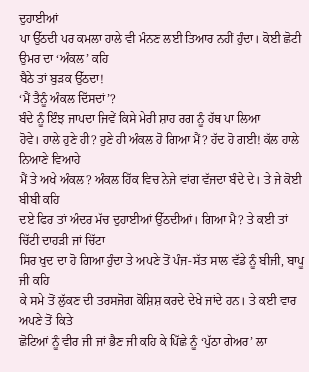ਦੁਹਾਈਆਂ
ਪਾ ਉੱਠਦੀ ਪਰ ਕਮਲਾ ਹਾਲੇ ਵੀ ਮੰਨਣ ਲਈ ਤਿਆਰ ਨਹੀਂ ਹੁੰਦਾ। ਕੋਈ ਛੋਟੀ ਉਮਰ ਦਾ ‘ਅੰਕਲ’ ਕਹਿ
ਬੈਠੇ ਤਾਂ ਬੁੜਕ ਉੱਠਦਾ!
‘ਮੈਂ ਤੈਨੂੰ ਅੰਕਲ ਦਿੱਸਦਾਂ’?
ਬੰਦੇ ਨੂੰ ਇੰਝ ਜਾਪਦਾ ਜਿਵੇਂ ਕਿਸੇ ਮੇਰੀ ਸ਼ਾਹ ਰਗ ਨੂੰ ਹੱਥ ਪਾ ਲਿਆ
ਹੋਵੇ। ਹਾਲੇ ਹੁਣੇ ਹੀ? ਹੁਣੇ ਹੀ ਅੰਕਲ ਹੋ ਗਿਆ ਮੈਂ? ਹੱਦ ਹੋ ਗਈ! ਕੱਲ ਹਾਲੇ ਨਿਆਣੇ ਵਿਆਹੇ
ਮੈਂ ਤੇ ਅਖੇ ਅੰਕਲ? ਅੰਕਲ ਹਿੱਕ ਵਿਚ ਨੇਜੇ ਵਾਂਗ ਵੱਜਦਾ ਬੰਦੇ ਦੇ। ਤੇ ਜੇ ਕੋਈ ਬੀਬੀ ਕਹਿ
ਦਏ ਫਿਰ ਤਾਂ ਅੰਦਰ ਮੱਚ ਦੁਹਾਈਆਂ ਉੱਠਦੀਆਂ। ਗਿਆ ਮੈ? ਤੇ ਕਈ ਤਾਂ ਚਿੱਟੀ ਦਾਹੜੀ ਜਾਂ ਚਿੱਟਾ
ਸਿਰ ਖੁਦ ਦਾ ਹੋ ਗਿਆ ਹੁੰਦਾ ਤੇ ਅਪਣੇ ਤੋਂ ਪੰਜ-ਸੱਤ ਸਾਲ ਵੱਡੇ ਨੂੰ ਬੀਜੀ, ਬਾਪੂ ਜੀ ਕਹਿ
ਕੇ ਸਮੇ ਤੋਂ ਲੁੱਕਣ ਦੀ ਤਰਸਜੋਗ ਕੋਸ਼ਿਸ਼ ਕਰਦੇ ਦੇਖੇ ਜਾਂਦੇ ਹਨ। ਤੇ ਕਈ ਵਾਰ ਅਪਣੇ ਤੋਂ ਕਿਤੇ
ਛੋਟਿਆਂ ਨੂੰ ਵੀਰ ਜੀ ਜਾਂ ਭੈਣ ਜੀ ਕਹਿ ਕੇ ਪਿੱਛੇ ਨੂੰ ‘ਪੁੱਠਾ ਗੇਅਰ’ ਲਾ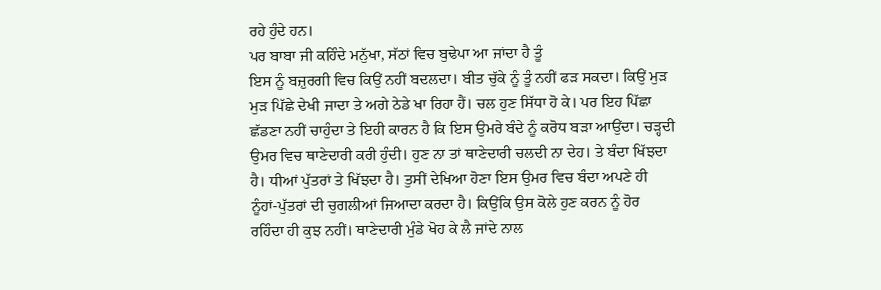ਰਹੇ ਹੁੰਦੇ ਹਨ।
ਪਰ ਬਾਬਾ ਜੀ ਕਹਿੰਦੇ ਮਨੁੱਖਾ, ਸੱਠਾਂ ਵਿਚ ਬੁਢੇਪਾ ਆ ਜਾਂਦਾ ਹੈ ਤੂੰ
ਇਸ ਨੂੰ ਬਜ਼ੁਰਗੀ ਵਿਚ ਕਿਉਂ ਨਹੀਂ ਬਦਲਦਾ। ਬੀਤ ਚੁੱਕੇ ਨੂੰ ਤੂੰ ਨਹੀਂ ਫੜ ਸਕਦਾ। ਕਿਉਂ ਮੁੜ
ਮੁੜ ਪਿੱਛੇ ਦੇਖੀ ਜਾਦਾ ਤੇ ਅਗੇ ਠੇਡੇ ਖਾ ਰਿਹਾ ਹੈਂ। ਚਲ ਹੁਣ ਸਿੱਧਾ ਹੋ ਕੇ। ਪਰ ਇਹ ਪਿੱਛਾ
ਛੱਡਣਾ ਨਹੀਂ ਚਾਹੁੰਦਾ ਤੇ ਇਹੀ ਕਾਰਨ ਹੈ ਕਿ ਇਸ ਉਮਰੇ ਬੰਦੇ ਨੂੰ ਕਰੋਧ ਬੜਾ ਆਉਂਦਾ। ਚੜ੍ਹਦੀ
ਉਮਰ ਵਿਚ ਥਾਣੇਦਾਰੀ ਕਰੀ ਹੁੰਦੀ। ਹੁਣ ਨਾ ਤਾਂ ਥਾਣੇਦਾਰੀ ਚਲਦੀ ਨਾ ਦੇਹ। ਤੇ ਬੰਦਾ ਖਿੱਝਦਾ
ਹੈ। ਧੀਆਂ ਪੁੱਤਰਾਂ ਤੇ ਖਿੱਝਦਾ ਹੈ। ਤੁਸੀਂ ਦੇਖਿਆ ਹੋਣਾ ਇਸ ਉਮਰ ਵਿਚ ਬੰਦਾ ਅਪਣੇ ਹੀ
ਨੂੰਹਾਂ-ਪੁੱਤਰਾਂ ਦੀ ਚੁਗਲੀਆਂ ਜਿਆਦਾ ਕਰਦਾ ਹੈ। ਕਿਉਂਕਿ ਉਸ ਕੋਲੇ ਹੁਣ ਕਰਨ ਨੂੰ ਹੋਰ
ਰਹਿੰਦਾ ਹੀ ਕੁਝ ਨਹੀਂ। ਥਾਣੇਦਾਰੀ ਮੁੰਡੇ ਖੋਹ ਕੇ ਲੈ ਜਾਂਦੇ ਨਾਲ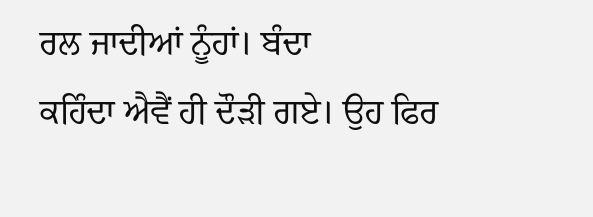ਰਲ ਜਾਦੀਆਂ ਨੂੰਹਾਂ। ਬੰਦਾ
ਕਹਿੰਦਾ ਐਵੈਂ ਹੀ ਦੌੜੀ ਗਏ। ਉਹ ਫਿਰ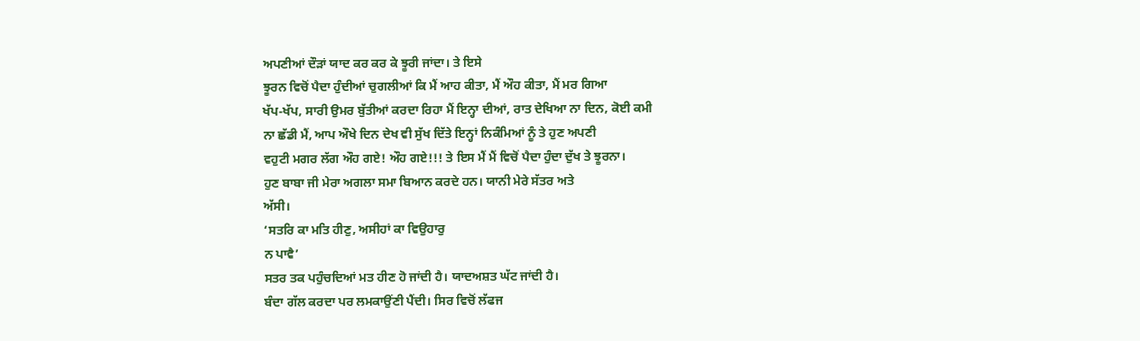ਅਪਣੀਆਂ ਦੌੜਾਂ ਯਾਦ ਕਰ ਕਰ ਕੇ ਝੂਰੀ ਜਾਂਦਾ। ਤੇ ਇਸੇ
ਝੂਰਨ ਵਿਚੋਂ ਪੈਦਾ ਹੁੰਦੀਆਂ ਚੁਗਲੀਆਂ ਕਿ ਮੈਂ ਆਹ ਕੀਤਾ, ਮੈਂ ਔਹ ਕੀਤਾ, ਮੈਂ ਮਰ ਗਿਆ
ਖੱਪ-ਖੱਪ, ਸਾਰੀ ਉਮਰ ਬੁੱਤੀਆਂ ਕਰਦਾ ਰਿਹਾ ਮੈਂ ਇਨ੍ਹਾ ਦੀਆਂ, ਰਾਤ ਦੇਖਿਆ ਨਾ ਦਿਨ, ਕੋਈ ਕਮੀ
ਨਾ ਛੱਡੀ ਮੈਂ, ਆਪ ਔਖੇ ਦਿਨ ਦੇਖ ਵੀ ਸੁੱਖ ਦਿੱਤੇ ਇਨ੍ਹਾਂ ਨਿਕੰਮਿਆਂ ਨੂੰ ਤੇ ਹੁਣ ਅਪਣੀ
ਵਹੁਟੀ ਮਗਰ ਲੱਗ ਔਹ ਗਏ! ਔਹ ਗਏ!!! ਤੇ ਇਸ ਮੈਂ ਮੈਂ ਵਿਚੋਂ ਪੈਦਾ ਹੁੰਦਾ ਦੁੱਖ ਤੇ ਝੂਰਨਾ।
ਹੁਣ ਬਾਬਾ ਜੀ ਮੇਰਾ ਅਗਲਾ ਸਮਾ ਬਿਆਨ ਕਰਦੇ ਹਨ। ਯਾਨੀ ਮੇਰੇ ਸੱਤਰ ਅਤੇ
ਅੱਸੀ।
‘ਸਤਰਿ ਕਾ ਮਤਿ ਹੀਣੁ, ਅਸੀਹਾਂ ਕਾ ਵਿਉਹਾਰੁ
ਨ ਪਾਵੈ’
ਸਤਰ ਤਕ ਪਹੁੰਚਦਿਆਂ ਮਤ ਹੀਣ ਹੋ ਜਾਂਦੀ ਹੈ। ਯਾਦਅਸ਼ਤ ਘੱਟ ਜਾਂਦੀ ਹੈ।
ਬੰਦਾ ਗੱਲ ਕਰਦਾ ਪਰ ਲਮਕਾਉਂਣੀ ਪੈਂਦੀ। ਸਿਰ ਵਿਚੋਂ ਲੱਫਜ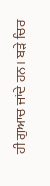ਹੀ ਗੁਆਚ ਜਾਂਦੇ ਹਨ। ਬੜੇ ਚਿਰ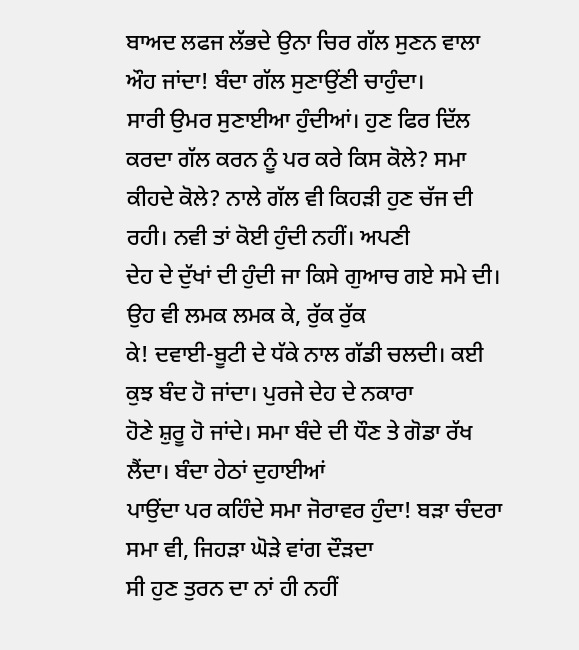ਬਾਅਦ ਲਫਜ ਲੱਭਦੇ ਉਨਾ ਚਿਰ ਗੱਲ ਸੁਣਨ ਵਾਲਾ ਔਹ ਜਾਂਦਾ! ਬੰਦਾ ਗੱਲ ਸੁਣਾਉਂਣੀ ਚਾਹੁੰਦਾ।
ਸਾਰੀ ਉਮਰ ਸੁਣਾਈਆ ਹੁੰਦੀਆਂ। ਹੁਣ ਫਿਰ ਦਿੱਲ ਕਰਦਾ ਗੱਲ ਕਰਨ ਨੂੰ ਪਰ ਕਰੇ ਕਿਸ ਕੋਲੇ? ਸਮਾ
ਕੀਹਦੇ ਕੋਲੇ? ਨਾਲੇ ਗੱਲ ਵੀ ਕਿਹੜੀ ਹੁਣ ਚੱਜ ਦੀ ਰਹੀ। ਨਵੀ ਤਾਂ ਕੋਈ ਹੁੰਦੀ ਨਹੀਂ। ਅਪਣੀ
ਦੇਹ ਦੇ ਦੁੱਖਾਂ ਦੀ ਹੁੰਦੀ ਜਾ ਕਿਸੇ ਗੁਆਚ ਗਏ ਸਮੇ ਦੀ। ਉਹ ਵੀ ਲਮਕ ਲਮਕ ਕੇ, ਰੁੱਕ ਰੁੱਕ
ਕੇ! ਦਵਾਈ-ਬੂਟੀ ਦੇ ਧੱਕੇ ਨਾਲ ਗੱਡੀ ਚਲਦੀ। ਕਈ ਕੁਝ ਬੰਦ ਹੋ ਜਾਂਦਾ। ਪੁਰਜੇ ਦੇਹ ਦੇ ਨਕਾਰਾ
ਹੋਣੇ ਸ਼ੁਰੂ ਹੋ ਜਾਂਦੇ। ਸਮਾ ਬੰਦੇ ਦੀ ਧੌਣ ਤੇ ਗੋਡਾ ਰੱਖ ਲੈਂਦਾ। ਬੰਦਾ ਹੇਠਾਂ ਦੁਹਾਈਆਂ
ਪਾਉਂਦਾ ਪਰ ਕਹਿੰਦੇ ਸਮਾ ਜੋਰਾਵਰ ਹੁੰਦਾ! ਬੜਾ ਚੰਦਰਾ ਸਮਾ ਵੀ, ਜਿਹੜਾ ਘੋੜੇ ਵਾਂਗ ਦੌੜਦਾ
ਸੀ ਹੁਣ ਤੁਰਨ ਦਾ ਨਾਂ ਹੀ ਨਹੀਂ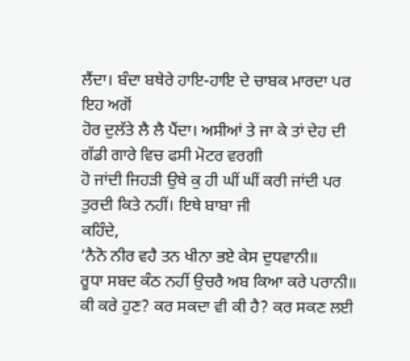ਲੈਂਦਾ। ਬੰਦਾ ਬਥੇਰੇ ਹਾਇ-ਹਾਇ ਦੇ ਚਾਬਕ ਮਾਰਦਾ ਪਰ ਇਹ ਅਗੋਂ
ਹੋਰ ਦੁਲੱਤੇ ਲੈ ਲੈ ਪੈਂਦਾ। ਅਸੀਆਂ ਤੇ ਜਾ ਕੇ ਤਾਂ ਦੇਹ ਦੀ ਗੱਡੀ ਗਾਰੇ ਵਿਚ ਫਸੀ ਮੋਟਰ ਵਰਗੀ
ਹੋ ਜਾਂਦੀ ਜਿਹੜੀ ਉਥੇ ਕੁ ਹੀ ਘੀਂ ਘੀਂ ਕਰੀ ਜਾਂਦੀ ਪਰ ਤੁਰਦੀ ਕਿਤੇ ਨਹੀਂ। ਇਥੇ ਬਾਬਾ ਜੀ
ਕਹਿੰਦੇ,
‘ਨੈਨੋ ਨੀਰ ਵਹੈ ਤਨ ਖੀਨਾ ਭਏ ਕੇਸ ਦੁਧਵਾਨੀ॥
ਰੂਧਾ ਸਬਦ ਕੰਠ ਨਹੀਂ ਉਚਰੈ ਅਬ ਕਿਆ ਕਰੇ ਪਰਾਨੀ॥
ਕੀ ਕਰੇ ਹੁਣ? ਕਰ ਸਕਦਾ ਵੀ ਕੀ ਹੈ? ਕਰ ਸਕਣ ਲਈ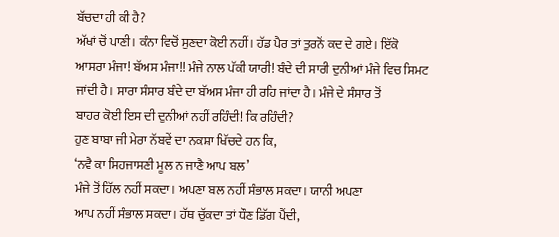ਬੱਚਦਾ ਹੀ ਕੀ ਹੈ?
ਅੱਖਾਂ ਚੋਂ ਪਾਣੀ। ਕੰਨਾ ਵਿਚੋਂ ਸੁਣਦਾ ਕੋਈ ਨਹੀਂ। ਹੱਡ ਪੈਰ ਤਾਂ ਤੁਰਨੋਂ ਕਦ ਦੇ ਗਏ। ਇੱਕੋ
ਆਸਰਾ ਮੰਜਾ! ਬੱਅਸ ਮੰਜਾ!! ਮੰਜੇ ਨਾਲ ਪੱਕੀ ਯਾਰੀ! ਬੰਦੇ ਦੀ ਸਾਰੀ ਦੁਨੀਆਂ ਮੰਜੇ ਵਿਚ ਸਿਮਟ
ਜਾਂਦੀ ਹੈ। ਸਾਰਾ ਸੰਸਾਰ ਬੰਦੇ ਦਾ ਬੱਅਸ ਮੰਜਾ ਹੀ ਰਹਿ ਜਾਂਦਾ ਹੈ। ਮੰਜੇ ਦੇ ਸੰਸਾਰ ਤੋਂ
ਬਾਹਰ ਕੋਈ ਇਸ ਦੀ ਦੁਨੀਆਂ ਨਹੀਂ ਰਹਿੰਦੀ! ਕਿ ਰਹਿੰਦੀ?
ਹੁਣ ਬਾਬਾ ਜੀ ਮੇਰਾ ਨੱਬਵੇਂ ਦਾ ਨਕਸ਼ਾ ਖਿੱਚਦੇ ਹਨ ਕਿ,
‘ਨਵੈ ਕਾ ਸਿਹਜਾਸਣੀ ਮੂਲ ਨ ਜਾਣੈ ਆਪ ਬਲ’
ਮੰਜੇ ਤੋਂ ਹਿੱਲ ਨਹੀਂ ਸਕਦਾ। ਅਪਣਾ ਬਲ ਨਹੀਂ ਸੰਭਾਲ ਸਕਦਾ। ਯਾਨੀ ਅਪਣਾ
ਆਪ ਨਹੀਂ ਸੰਭਾਲ ਸਕਦਾ। ਹੱਥ ਚੁੱਕਦਾ ਤਾਂ ਧੌਣ ਡਿੱਗ ਪੈਂਦੀ,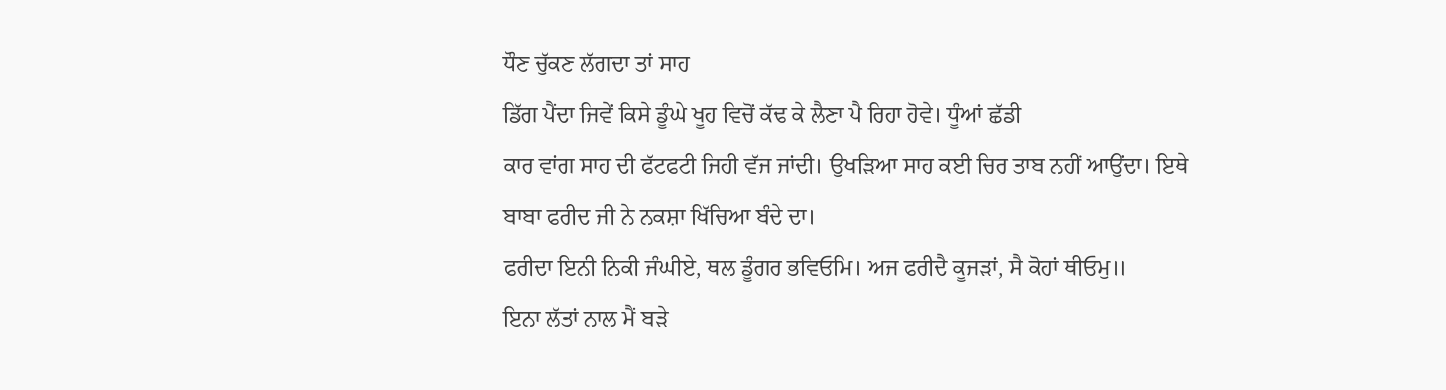ਧੌਣ ਚੁੱਕਣ ਲੱਗਦਾ ਤਾਂ ਸਾਹ
ਡਿੱਗ ਪੈਂਦਾ ਜਿਵੇਂ ਕਿਸੇ ਡੂੰਘੇ ਖੂਹ ਵਿਚੋਂ ਕੱਢ ਕੇ ਲੈਣਾ ਪੈ ਰਿਹਾ ਹੋਵੇ। ਧੂੰਆਂ ਛੱਡੀ
ਕਾਰ ਵਾਂਗ ਸਾਹ ਦੀ ਫੱਟਫਟੀ ਜਿਹੀ ਵੱਜ ਜਾਂਦੀ। ਉਖੜਿਆ ਸਾਹ ਕਈ ਚਿਰ ਤਾਬ ਨਹੀਂ ਆਉਂਦਾ। ਇਥੇ
ਬਾਬਾ ਫਰੀਦ ਜੀ ਨੇ ਨਕਸ਼ਾ ਖਿੱਚਿਆ ਬੰਦੇ ਦਾ।
ਫਰੀਦਾ ਇਨੀ ਨਿਕੀ ਜੰਘੀਏ, ਥਲ ਡੂੰਗਰ ਭਵਿਓਮਿ। ਅਜ ਫਰੀਦੈ ਕੂਜੜਾਂ, ਸੈ ਕੋਹਾਂ ਥੀਓਮੁ॥
ਇਨਾ ਲੱਤਾਂ ਨਾਲ ਮੈਂ ਬੜੇ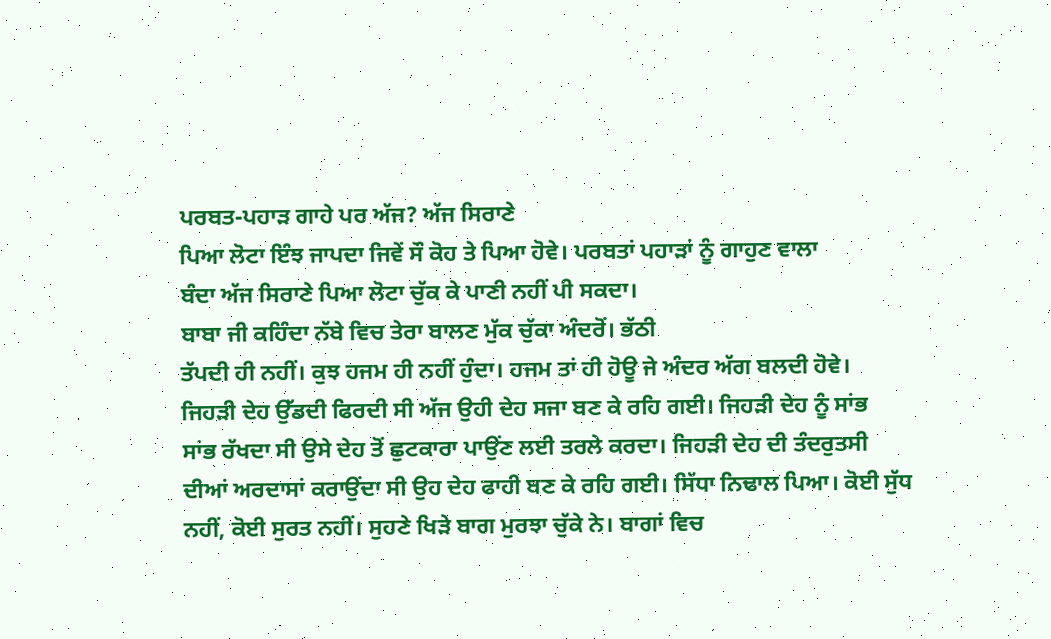ਪਰਬਤ-ਪਹਾੜ ਗਾਹੇ ਪਰ ਅੱਜ? ਅੱਜ ਸਿਰਾਣੇ
ਪਿਆ ਲੋਟਾ ਇੰਝ ਜਾਪਦਾ ਜਿਵੇਂ ਸੌ ਕੋਹ ਤੇ ਪਿਆ ਹੋਵੇ। ਪਰਬਤਾਂ ਪਹਾੜਾਂ ਨੂੰ ਗਾਹੁਣ ਵਾਲਾ
ਬੰਦਾ ਅੱਜ ਸਿਰਾਣੇ ਪਿਆ ਲੋਟਾ ਚੁੱਕ ਕੇ ਪਾਣੀ ਨਹੀਂ ਪੀ ਸਕਦਾ।
ਬਾਬਾ ਜੀ ਕਹਿੰਦਾ ਨੱਬੇ ਵਿਚ ਤੇਰਾ ਬਾਲਣ ਮੁੱਕ ਚੁੱਕਾ ਅੰਦਰੋਂ। ਭੱਠੀ
ਤੱਪਦੀ ਹੀ ਨਹੀਂ। ਕੁਝ ਹਜਮ ਹੀ ਨਹੀਂ ਹੁੰਦਾ। ਹਜਮ ਤਾਂ ਹੀ ਹੋਊ ਜੇ ਅੰਦਰ ਅੱਗ ਬਲਦੀ ਹੋਵੇ।
ਜਿਹੜੀ ਦੇਹ ਉੱਡਦੀ ਫਿਰਦੀ ਸੀ ਅੱਜ ਉਹੀ ਦੇਹ ਸਜਾ ਬਣ ਕੇ ਰਹਿ ਗਈ। ਜਿਹੜੀ ਦੇਹ ਨੂੰ ਸਾਂਭ
ਸਾਂਭ ਰੱਖਦਾ ਸੀ ਉਸੇ ਦੇਹ ਤੋਂ ਛੁਟਕਾਰਾ ਪਾਉਂਣ ਲਈ ਤਰਲੇ ਕਰਦਾ। ਜਿਹੜੀ ਦੇਹ ਦੀ ਤੰਦਰੁਤਸੀ
ਦੀਆਂ ਅਰਦਾਸਾਂ ਕਰਾਉਂਦਾ ਸੀ ਉਹ ਦੇਹ ਫਾਹੀ ਬਣ ਕੇ ਰਹਿ ਗਈ। ਸਿੱਧਾ ਨਿਢਾਲ ਪਿਆ। ਕੋਈ ਸੁੱਧ
ਨਹੀਂ, ਕੋਈ ਸੁਰਤ ਨਹੀਂ। ਸੁਹਣੇ ਖਿੜੇ ਬਾਗ ਮੁਰਝਾ ਚੁੱਕੇ ਨੇ। ਬਾਗਾਂ ਵਿਚ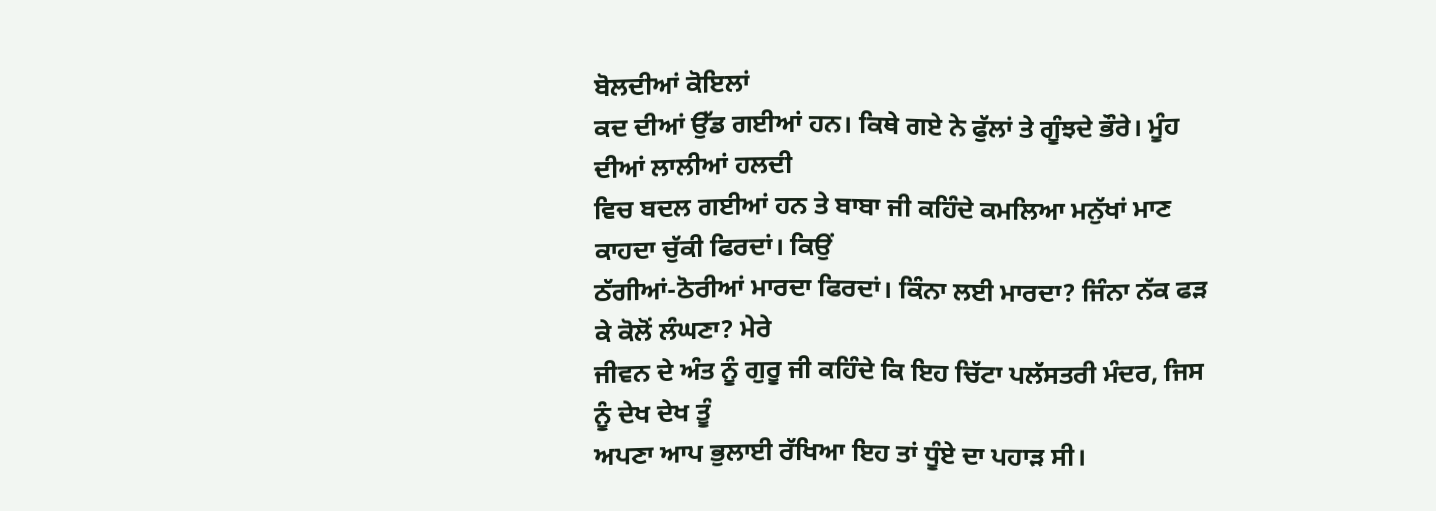ਬੋਲਦੀਆਂ ਕੋਇਲਾਂ
ਕਦ ਦੀਆਂ ਉੱਡ ਗਈਆਂ ਹਨ। ਕਿਥੇ ਗਏ ਨੇ ਫੁੱਲਾਂ ਤੇ ਗੂੰਝਦੇ ਭੌਰੇ। ਮੂੰਹ ਦੀਆਂ ਲਾਲੀਆਂ ਹਲਦੀ
ਵਿਚ ਬਦਲ ਗਈਆਂ ਹਨ ਤੇ ਬਾਬਾ ਜੀ ਕਹਿੰਦੇ ਕਮਲਿਆ ਮਨੁੱਖਾਂ ਮਾਣ ਕਾਹਦਾ ਚੁੱਕੀ ਫਿਰਦਾਂ। ਕਿਉਂ
ਠੱਗੀਆਂ-ਠੋਰੀਆਂ ਮਾਰਦਾ ਫਿਰਦਾਂ। ਕਿੰਨਾ ਲਈ ਮਾਰਦਾ? ਜਿੰਨਾ ਨੱਕ ਫੜ ਕੇ ਕੋਲੋਂ ਲੰਘਣਾ? ਮੇਰੇ
ਜੀਵਨ ਦੇ ਅੰਤ ਨੂੰ ਗੁਰੂ ਜੀ ਕਹਿੰਦੇ ਕਿ ਇਹ ਚਿੱਟਾ ਪਲੱਸਤਰੀ ਮੰਦਰ, ਜਿਸ ਨੂੰ ਦੇਖ ਦੇਖ ਤੂੰ
ਅਪਣਾ ਆਪ ਭੁਲਾਈ ਰੱਖਿਆ ਇਹ ਤਾਂ ਧੂੰਏ ਦਾ ਪਹਾੜ ਸੀ।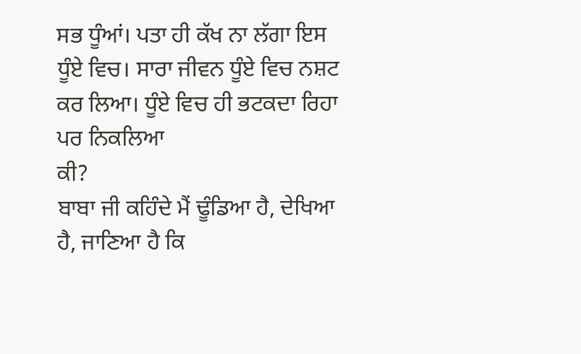ਸਭ ਧੂੰਆਂ। ਪਤਾ ਹੀ ਕੱਖ ਨਾ ਲੱਗਾ ਇਸ
ਧੂੰਏ ਵਿਚ। ਸਾਰਾ ਜੀਵਨ ਧੂੰਏ ਵਿਚ ਨਸ਼ਟ ਕਰ ਲਿਆ। ਧੂੰਏ ਵਿਚ ਹੀ ਭਟਕਦਾ ਰਿਹਾ ਪਰ ਨਿਕਲਿਆ
ਕੀ?
ਬਾਬਾ ਜੀ ਕਹਿੰਦੇ ਮੈਂ ਢੂੰਡਿਆ ਹੈ, ਦੇਖਿਆ ਹੈ, ਜਾਣਿਆ ਹੈ ਕਿ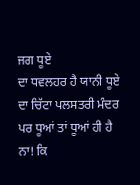ਜਗ ਧੂਏ
ਦਾ ਧਵਲਹਰ ਹੈ ਯਾਨੀ ਧੂਏ ਦਾ ਚਿੱਟਾ ਪਲਸਤਰੀ ਮੰਦਰ ਪਰ ਧੂਆਂ ਤਾਂ ਧੂਆਂ ਹੀ ਹੈ ਨਾ! ਕਿ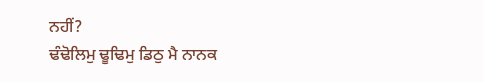ਨਹੀਂ?
ਢੰਢੋਲਿਮੁ ਢੂਢਿਮੁ ਡਿਠੁ ਮੈ ਨਾਨਕ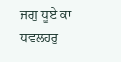ਜਗੁ ਧੂਏ ਕਾ
ਧਵਲਹਰੁ